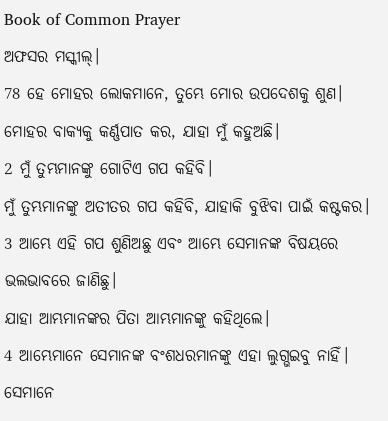Book of Common Prayer
ଅଫସର ମସ୍କୀଲ୍।
78 ହେ ମୋହର ଲୋକମାନେ, ତୁମ୍ଭେ ମୋର ଉପଦେଶକୁ ଶୁଣ।
ମୋହର ବାକ୍ୟକୁ କର୍ଣ୍ଣପାତ କର, ଯାହା ମୁଁ କହୁଅଛି।
2 ମୁଁ ତୁମ୍ଭମାନଙ୍କୁ ଗୋଟିଏ ଗପ କହିବି।
ମୁଁ ତୁମ୍ଭମାନଙ୍କୁ ଅତୀତର ଗପ କହିବି, ଯାହାକି ବୁଝିବା ପାଇଁ କଷ୍ଟକର।
3 ଆମ୍ଭେ ଏହି ଗପ ଶୁଣିଅଛୁ ଏବଂ ଆମ୍ଭେ ସେମାନଙ୍କ ବିଷୟରେ ଭଲଭାବରେ ଜାଣିଛୁ।
ଯାହା ଆମ୍ଭମାନଙ୍କର ପିତା ଆମ୍ଭମାନଙ୍କୁ କହିଥିଲେ।
4 ଆମ୍ଭେମାନେ ସେମାନଙ୍କ ବଂଶଧରମାନଙ୍କୁ ଏହା ଲୁଗ୍ଭଇବୁ ନାହିଁ।
ସେମାନେ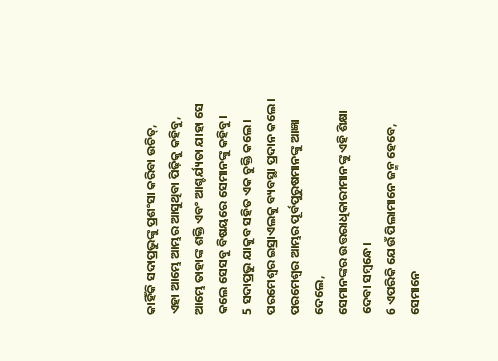କାହିଁକି ସଦାପ୍ରଭୁଙ୍କୁ ପ୍ରଶଂସା କରିବା ଉଚିତ୍,
ଏହା ଆମ୍ଭେ ଆମ୍ଭର ଆସୁଥିବା ପିଢ଼ିକୁ କହିବୁ,
ଆମ୍ଭେ ତାହାଙ୍କ ଶକ୍ତି ଏବଂ ଆଶ୍ଚର୍ଯ୍ୟତା ଯାହା ସେ କଲେ ସେସବୁ ବିଷୟରେ ସେମାନଙ୍କୁ କହିବୁ।
5 ସଦାପ୍ରଭୁ ଯାକୁବ ସହିତ ଏକ ଚୁକ୍ତି କଲେ।
ପରମେଶ୍ୱର ଇସ୍ରାଏଲକୁ ବ୍ୟବସ୍ଥା ପ୍ରଦାନ କଲେ।
ପରମେଶ୍ୱର ଆମ୍ଭର ପୂର୍ବପୁରୁଷମାନଙ୍କୁ ଆଜ୍ଞା ଦେଲେ,
ସେମାନଙ୍କର ଉତ୍ତରାଧିକାରୀମାନଙ୍କୁ ଏହି ଶିକ୍ଷା ଦେବା ସମ୍ବନ୍ଧେ।
6 ଏପରିକି ଯେଉଁ ପିଲାମାନେ ଜନ୍ମ ହେବେ, ସେମାନେ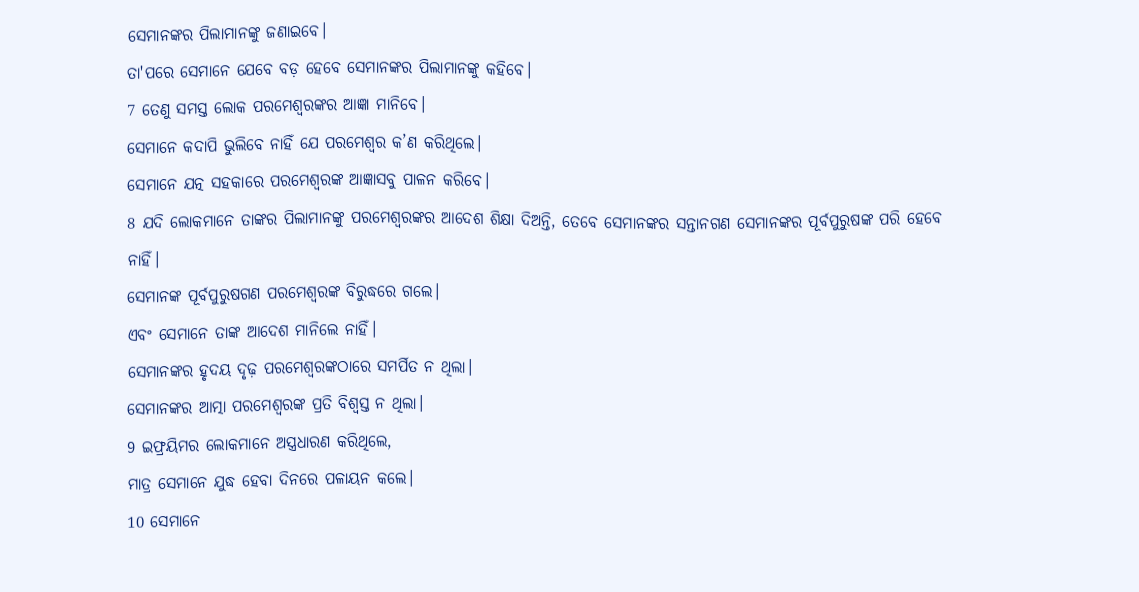ସେମାନଙ୍କର ପିଲାମାନଙ୍କୁ ଜଣାଇବେ।
ତା'ପରେ ସେମାନେ ଯେବେ ବଡ଼ ହେବେ ସେମାନଙ୍କର ପିଲାମାନଙ୍କୁ କହିବେ।
7 ତେଣୁ ସମସ୍ତ ଲୋକ ପରମେଶ୍ୱରଙ୍କର ଆଜ୍ଞା ମାନିବେ।
ସେମାନେ କଦାପି ଭୁଲିବେ ନାହିଁ ଯେ ପରମେଶ୍ୱର କ’ଣ କରିଥିଲେ।
ସେମାନେ ଯତ୍ନ ସହକାରେ ପରମେଶ୍ୱରଙ୍କ ଆଜ୍ଞାସବୁ ପାଳନ କରିବେ।
8 ଯଦି ଲୋକମାନେ ତାଙ୍କର ପିଲାମାନଙ୍କୁ ପରମେଶ୍ୱରଙ୍କର ଆଦେଶ ଶିକ୍ଷା ଦିଅନ୍ତି, ତେବେ ସେମାନଙ୍କର ସନ୍ତାନଗଣ ସେମାନଙ୍କର ପୂର୍ବପୁରୁଷଙ୍କ ପରି ହେବେ ନାହିଁ।
ସେମାନଙ୍କ ପୂର୍ବପୁରୁଷଗଣ ପରମେଶ୍ୱରଙ୍କ ବିରୁଦ୍ଧରେ ଗଲେ।
ଏବଂ ସେମାନେ ତାଙ୍କ ଆଦେଶ ମାନିଲେ ନାହିଁ।
ସେମାନଙ୍କର ହୃଦୟ ଦୃଢ଼ ପରମେଶ୍ୱରଙ୍କଠାରେ ସମର୍ପିତ ନ ଥିଲା।
ସେମାନଙ୍କର ଆତ୍ମା ପରମେଶ୍ୱରଙ୍କ ପ୍ରତି ବିଶ୍ୱସ୍ତ ନ ଥିଲା।
9 ଇଫ୍ରୟିମର ଲୋକମାନେ ଅସ୍ତ୍ରଧାରଣ କରିଥିଲେ,
ମାତ୍ର ସେମାନେ ଯୁଦ୍ଧ ହେବା ଦିନରେ ପଳାୟନ କଲେ।
10 ସେମାନେ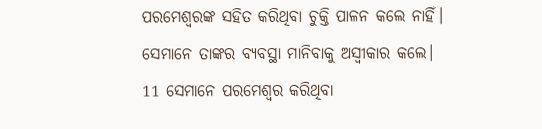ପରମେଶ୍ୱରଙ୍କ ସହିତ କରିଥିବା ଚୁକ୍ତି ପାଳନ କଲେ ନାହିଁ।
ସେମାନେ ତାଙ୍କର ବ୍ୟବସ୍ଥା ମାନିବାକୁ ଅସ୍ୱୀକାର କଲେ।
11 ସେମାନେ ପରମେଶ୍ୱର କରିଥିବା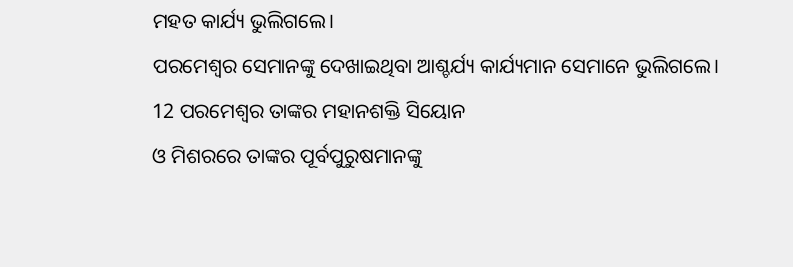ମହତ କାର୍ଯ୍ୟ ଭୁଲିଗଲେ।
ପରମେଶ୍ୱର ସେମାନଙ୍କୁ ଦେଖାଇଥିବା ଆଶ୍ଚର୍ଯ୍ୟ କାର୍ଯ୍ୟମାନ ସେମାନେ ଭୁଲିଗଲେ।
12 ପରମେଶ୍ୱର ତାଙ୍କର ମହାନଶକ୍ତି ସିୟୋନ
ଓ ମିଶରରେ ତାଙ୍କର ପୂର୍ବପୁରୁଷମାନଙ୍କୁ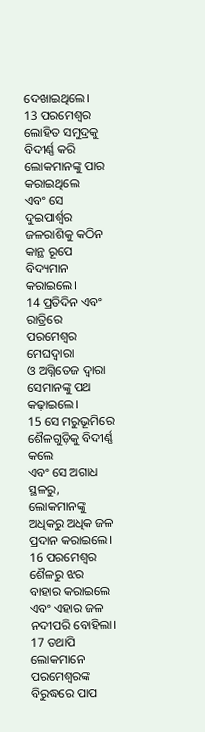ଦେଖାଇଥିଲେ।
13 ପରମେଶ୍ୱର ଲୋହିତ ସମୁଦ୍ରକୁ ବିଦୀର୍ଣ୍ଣ କରି ଲୋକମାନଙ୍କୁ ପାର କରାଇଥିଲେ
ଏବଂ ସେ ଦୁଇପାର୍ଶ୍ୱର ଜଳରାଶିକୁ କଠିନ କାନ୍ଥ ରୂପେ ବିଦ୍ୟମାନ କରାଇଲେ।
14 ପ୍ରତିଦିନ ଏବଂ ରାତ୍ରିରେ ପରମେଶ୍ୱର ମେଘଦ୍ୱାରା
ଓ ଅଗ୍ନିତେଜ ଦ୍ୱାରା ସେମାନଙ୍କୁ ପଥ କଢ଼ାଇଲେ।
15 ସେ ମରୁଭୂମିରେ ଶୈଳଗୁଡ଼ିକୁ ବିଦୀର୍ଣ୍ଣ କଲେ
ଏବଂ ସେ ଅଗାଧ ସ୍ଥଳରୁ, ଲୋକମାନଙ୍କୁ ଅଧିକରୁ ଅଧିକ ଜଳ ପ୍ରଦାନ କରାଇଲେ।
16 ପରମେଶ୍ୱର ଶୈଳରୁ ଝର ବାହାର କରାଇଲେ
ଏବଂ ଏହାର ଜଳ ନଦୀପରି ବୋହିଲା।
17 ତଥାପି ଲୋକମାନେ ପରମେଶ୍ୱରଙ୍କ ବିରୁଦ୍ଧରେ ପାପ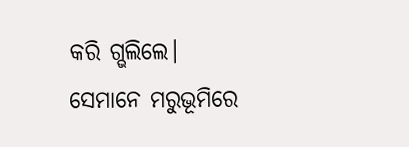କରି ଗ୍ଭଲିଲେ।
ସେମାନେ ମରୁଭୂମିରେ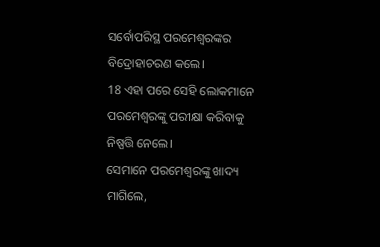ସର୍ବୋପରିସ୍ଥ ପରମେଶ୍ୱରଙ୍କର ବିଦ୍ରୋହାଚରଣ କଲେ।
18 ଏହା ପରେ ସେହି ଲୋକମାନେ ପରମେଶ୍ୱରଙ୍କୁ ପରୀକ୍ଷା କରିବାକୁ ନିଷ୍ପତ୍ତି ନେଲେ।
ସେମାନେ ପରମେଶ୍ୱରଙ୍କୁ ଖାଦ୍ୟ ମାଗିଲେ,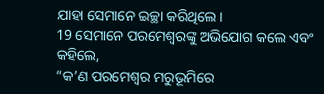ଯାହା ସେମାନେ ଇଚ୍ଛା କରିଥିଲେ।
19 ସେମାନେ ପରମେଶ୍ୱରଙ୍କୁ ଅଭିଯୋଗ କଲେ ଏବଂ କହିଲେ,
“କ’ଣ ପରମେଶ୍ୱର ମରୁଭୂମିରେ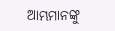ଆମ୍ଭମାନଙ୍କୁ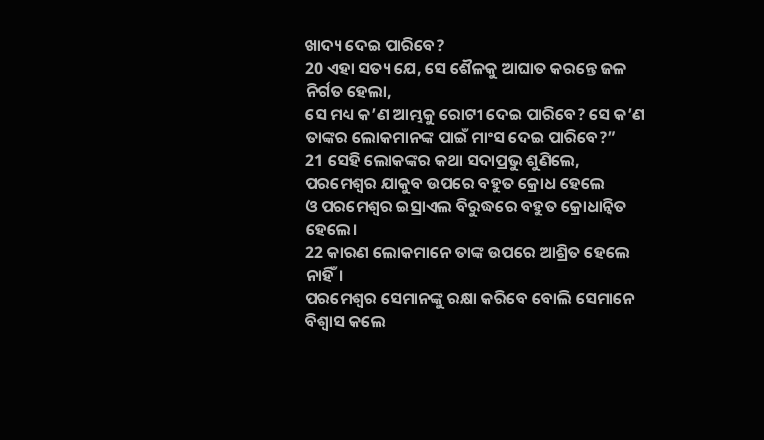ଖାଦ୍ୟ ଦେଇ ପାରିବେ?
20 ଏହା ସତ୍ୟ ଯେ, ସେ ଶୈଳକୁ ଆଘାତ କରନ୍ତେ ଜଳ ନିର୍ଗତ ହେଲା,
ସେ ମଧ୍ୟ କ’ଣ ଆମ୍ଭକୁ ରୋଟୀ ଦେଇ ପାରିବେ? ସେ କ’ଣ ତାଙ୍କର ଲୋକମାନଙ୍କ ପାଇଁ ମାଂସ ଦେଇ ପାରିବେ?”
21 ସେହି ଲୋକଙ୍କର କଥା ସଦାପ୍ରଭୁ ଶୁଣିଲେ,
ପରମେଶ୍ୱର ଯାକୁବ ଉପରେ ବହୁତ କ୍ରୋଧ ହେଲେ
ଓ ପରମେଶ୍ୱର ଇସ୍ରାଏଲ ବିରୁଦ୍ଧରେ ବହୁତ କ୍ରୋଧାନ୍ୱିତ ହେଲେ।
22 କାରଣ ଲୋକମାନେ ତାଙ୍କ ଉପରେ ଆଶ୍ରିତ ହେଲେ ନାହିଁ।
ପରମେଶ୍ୱର ସେମାନଙ୍କୁ ରକ୍ଷା କରିବେ ବୋଲି ସେମାନେ ବିଶ୍ୱାସ କଲେ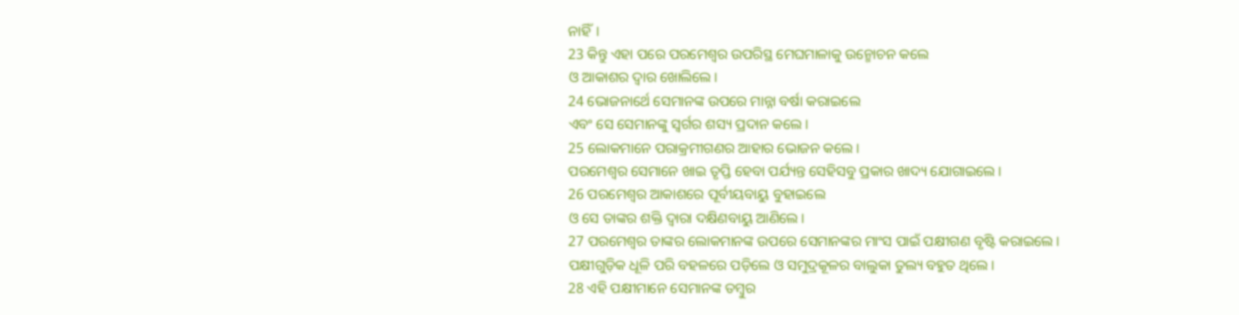ନାହିଁ।
23 କିନ୍ତୁ ଏହା ପରେ ପରମେଶ୍ୱର ଉପରିସ୍ଥ ମେଘମାଳାକୁ ଉନ୍ମୋଚନ କଲେ
ଓ ଆକାଶର ଦ୍ୱାର ଖୋଲିଲେ।
24 ଭୋଜନାର୍ଥେ ସେମାନଙ୍କ ଉପରେ ମାନ୍ନା ବର୍ଷା କରାଇଲେ
ଏବଂ ସେ ସେମାନଙ୍କୁ ସ୍ୱର୍ଗର ଶସ୍ୟ ପ୍ରଦାନ କଲେ।
25 ଲୋକମାନେ ପରାକ୍ରମୀଗଣର ଆହାର ଭୋଜନ କଲେ।
ପରମେଶ୍ୱର ସେମାନେ ଖାଇ ତୃପ୍ତି ହେବା ପର୍ଯ୍ୟନ୍ତ ସେହିସବୁ ପ୍ରକାର ଖାଦ୍ୟ ଯୋଗାଇଲେ।
26 ପରମେଶ୍ୱର ଆକାଶରେ ପୂର୍ବୀୟବାୟୁ ବୁହାଇଲେ
ଓ ସେ ତାଙ୍କର ଶକ୍ତି ଦ୍ୱାରା ଦକ୍ଷିଣବାୟୁ ଆଣିଲେ।
27 ପରମେଶ୍ୱର ତାଙ୍କର ଲୋକମାନଙ୍କ ଉପରେ ସେମାନଙ୍କର ମାଂସ ପାଇଁ ପକ୍ଷୀଗଣ ବୃଷ୍ଟି କରାଇଲେ।
ପକ୍ଷୀଗୁଡ଼ିକ ଧୂଳି ପରି ବହଳରେ ପଡ଼ିଲେ ଓ ସମୁଦ୍ରକୂଳର ବାଲୁକା ତୁଲ୍ୟ ବହୁତ ଥିଲେ।
28 ଏହି ପକ୍ଷୀମାନେ ସେମାନଙ୍କ ତମ୍ବୁର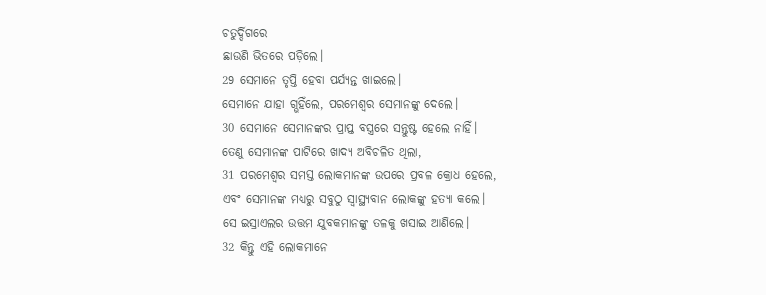ଚତୁର୍ଦ୍ଦିଗରେ
ଛାଉଣି ଭିତରେ ପଡ଼ିଲେ।
29 ସେମାନେ ତୃପ୍ତି ହେବା ପର୍ଯ୍ୟନ୍ତ ଖାଇଲେ।
ସେମାନେ ଯାହା ଗ୍ଭହିଁଲେ, ପରମେଶ୍ୱର ସେମାନଙ୍କୁ ଦେଲେ।
30 ସେମାନେ ସେମାନଙ୍କର ପ୍ରାପ୍ତ ବସ୍ତ୍ରରେ ସନ୍ତୁଷ୍ଟ ହେଲେ ନାହିଁ।
ତେଣୁ ସେମାନଙ୍କ ପାଟିରେ ଖାଦ୍ୟ ଅବିଚଳିତ ଥିଲା,
31 ପରମେଶ୍ୱର ସମସ୍ତ ଲୋକମାନଙ୍କ ଉପରେ ପ୍ରବଳ କ୍ରୋଧ ହେଲେ,
ଏବଂ ସେମାନଙ୍କ ମଧ୍ୟରୁ ସବୁଠୁ ସ୍ୱାସ୍ଥ୍ୟବାନ ଲୋକଙ୍କୁ ହତ୍ୟା କଲେ।
ସେ ଇସ୍ରାଏଲର ଉତ୍ତମ ଯୁବକମାନଙ୍କୁ ତଳକୁ ଖସାଇ ଆଣିଲେ।
32 କିନ୍ତୁ ଏହି ଲୋକମାନେ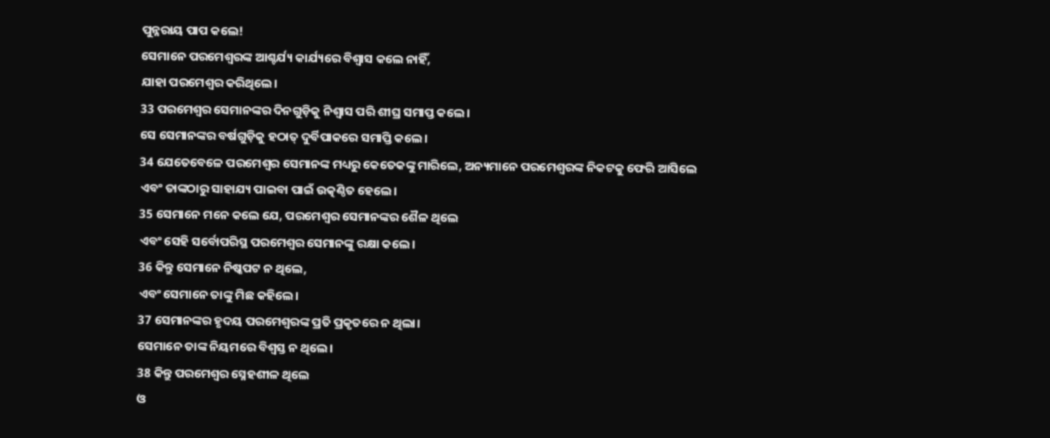ପୁନ୍ନରାୟ ପାପ କଲେ!
ସେମାନେ ପରମେଶ୍ୱରଙ୍କ ଆଶ୍ଚର୍ଯ୍ୟ କାର୍ଯ୍ୟରେ ବିଶ୍ୱାସ କଲେ ନାହିଁ,
ଯାହା ପରମେଶ୍ୱର କରିଥିଲେ।
33 ପରମେଶ୍ୱର ସେମାନଙ୍କର ଦିନଗୁଡ଼ିକୁ ନିଶ୍ୱାସ ପରି ଶୀଘ୍ର ସମାପ୍ତ କଲେ।
ସେ ସେମାନଙ୍କର ବର୍ଷଗୁଡ଼ିକୁ ହଠାତ୍ ଦୁର୍ବିପାକରେ ସମାପ୍ତି କଲେ।
34 ଯେତେବେଳେ ପରମେଶ୍ୱର ସେମାନଙ୍କ ମଧ୍ୟରୁ କେତେକଙ୍କୁ ମାରିଲେ, ଅନ୍ୟମାନେ ପରମେଶ୍ୱରଙ୍କ ନିକଟକୁ ଫେରି ଆସିଲେ
ଏବଂ ତାଙ୍କଠାରୁ ସାହାଯ୍ୟ ପାଇବା ପାଇଁ ଉତ୍କଣ୍ଠିତ ହେଲେ।
35 ସେମାନେ ମନେ କଲେ ଯେ, ପରମେଶ୍ୱର ସେମାନଙ୍କର ଶୈଳ ଥିଲେ
ଏବଂ ସେହି ସର୍ବୋପରିସ୍ଥ ପରମେଶ୍ୱର ସେମାନଙ୍କୁ ରକ୍ଷା କଲେ।
36 କିନ୍ତୁ ସେମାନେ ନିଷ୍କପଟ ନ ଥିଲେ,
ଏବଂ ସେମାନେ ତାଙ୍କୁ ମିଛ କହିଲେ।
37 ସେମାନଙ୍କର ହୃଦୟ ପରମେଶ୍ୱରଙ୍କ ପ୍ରତି ପ୍ରକୃତରେ ନ ଥିଲା।
ସେମାନେ ତାଙ୍କ ନିୟମରେ ବିଶ୍ୱସ୍ତ ନ ଥିଲେ।
38 କିନ୍ତୁ ପରମେଶ୍ୱର ସ୍ନେହଶୀଳ ଥିଲେ
ଓ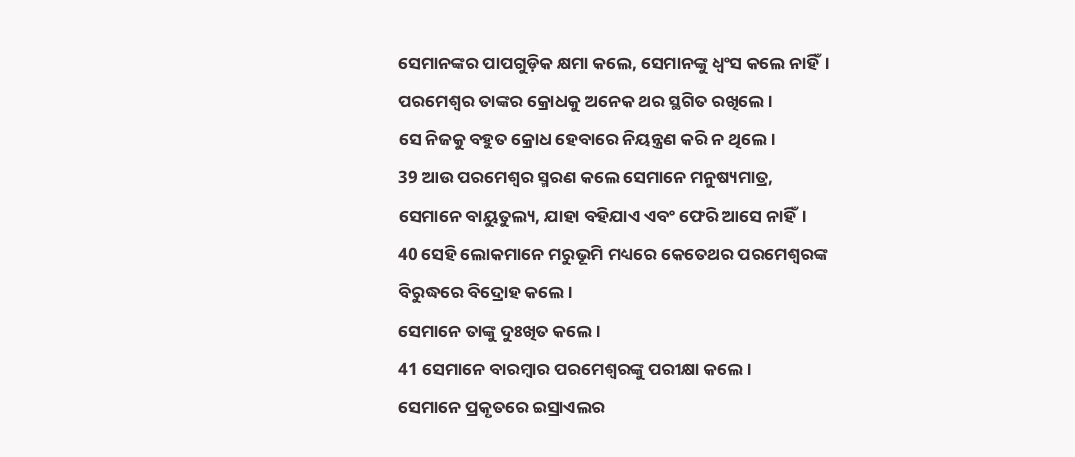ସେମାନଙ୍କର ପାପଗୁଡ଼ିକ କ୍ଷମା କଲେ, ସେମାନଙ୍କୁ ଧ୍ୱଂସ କଲେ ନାହିଁ।
ପରମେଶ୍ୱର ତାଙ୍କର କ୍ରୋଧକୁ ଅନେକ ଥର ସ୍ଥଗିତ ରଖିଲେ।
ସେ ନିଜକୁ ବହୁତ କ୍ରୋଧ ହେବାରେ ନିୟନ୍ତ୍ରଣ କରି ନ ଥିଲେ।
39 ଆଉ ପରମେଶ୍ୱର ସ୍ମରଣ କଲେ ସେମାନେ ମନୁଷ୍ୟମାତ୍ର,
ସେମାନେ ବାୟୁତୁଲ୍ୟ, ଯାହା ବହିଯାଏ ଏବଂ ଫେରି ଆସେ ନାହିଁ।
40 ସେହି ଲୋକମାନେ ମରୁଭୂମି ମଧ୍ୟରେ କେତେଥର ପରମେଶ୍ୱରଙ୍କ ବିରୁଦ୍ଧରେ ବିଦ୍ରୋହ କଲେ।
ସେମାନେ ତାଙ୍କୁ ଦୁଃଖିତ କଲେ।
41 ସେମାନେ ବାରମ୍ବାର ପରମେଶ୍ୱରଙ୍କୁ ପରୀକ୍ଷା କଲେ।
ସେମାନେ ପ୍ରକୃତରେ ଇସ୍ରାଏଲର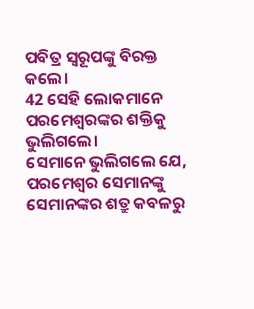ପବିତ୍ର ସ୍ୱରୂପଙ୍କୁ ବିରକ୍ତ କଲେ।
42 ସେହି ଲୋକମାନେ ପରମେଶ୍ୱରଙ୍କର ଶକ୍ତିକୁ ଭୁଲିଗଲେ।
ସେମାନେ ଭୁଲିଗଲେ ଯେ, ପରମେଶ୍ୱର ସେମାନଙ୍କୁ ସେମାନଙ୍କର ଶତ୍ରୁ କବଳରୁ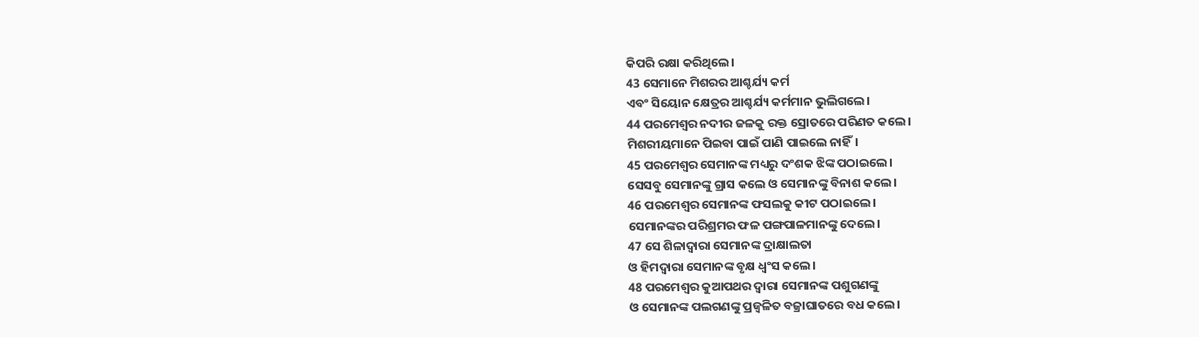କିପରି ରକ୍ଷା କରିଥିଲେ।
43 ସେମାନେ ମିଶରର ଆଶ୍ଚର୍ଯ୍ୟ କର୍ମ
ଏବଂ ସିୟୋନ କ୍ଷେତ୍ରର ଆଶ୍ଚର୍ଯ୍ୟ କର୍ମମାନ ଭୁଲିଗଲେ।
44 ପରମେଶ୍ୱର ନଦୀର ଜଳକୁ ରକ୍ତ ସ୍ରୋତରେ ପରିଣତ କଲେ।
ମିଶରୀୟମାନେ ପିଇବା ପାଇଁ ପାଣି ପାଇଲେ ନାହିଁ।
45 ପରମେଶ୍ୱର ସେମାନଙ୍କ ମଧ୍ୟରୁ ଦଂଶକ ଝିଙ୍କ ପଠାଇଲେ।
ସେସବୁ ସେମାନଙ୍କୁ ଗ୍ରାସ କଲେ ଓ ସେମାନଙ୍କୁ ବିନାଶ କଲେ।
46 ପରମେଶ୍ୱର ସେମାନଙ୍କ ଫସଲକୁ କୀଟ ପଠାଇଲେ।
ସେମାନଙ୍କର ପରିଶ୍ରମର ଫଳ ପଙ୍ଗପାଳମାନଙ୍କୁ ଦେଲେ।
47 ସେ ଶିଳାଦ୍ୱାରା ସେମାନଙ୍କ ଦ୍ରାକ୍ଷାଲତା
ଓ ହିମଦ୍ୱାରା ସେମାନଙ୍କ ବୃକ୍ଷ ଧ୍ୱଂସ କଲେ।
48 ପରମେଶ୍ୱର କୁଆପଥର ଦ୍ୱାରା ସେମାନଙ୍କ ପଶୁଗଣଙ୍କୁ
ଓ ସେମାନଙ୍କ ପଲଗଣଙ୍କୁ ପ୍ରଜ୍ୱଳିତ ବଜ୍ରାଘାତରେ ବଧ କଲେ।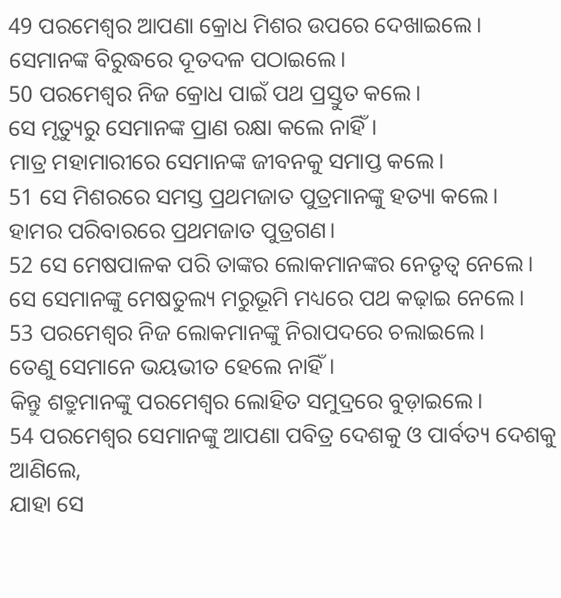49 ପରମେଶ୍ୱର ଆପଣା କ୍ରୋଧ ମିଶର ଉପରେ ଦେଖାଇଲେ।
ସେମାନଙ୍କ ବିରୁଦ୍ଧରେ ଦୂତଦଳ ପଠାଇଲେ।
50 ପରମେଶ୍ୱର ନିଜ କ୍ରୋଧ ପାଇଁ ପଥ ପ୍ରସ୍ତୁତ କଲେ।
ସେ ମୃତ୍ୟୁରୁ ସେମାନଙ୍କ ପ୍ରାଣ ରକ୍ଷା କଲେ ନାହିଁ।
ମାତ୍ର ମହାମାରୀରେ ସେମାନଙ୍କ ଜୀବନକୁ ସମାପ୍ତ କଲେ।
51 ସେ ମିଶରରେ ସମସ୍ତ ପ୍ରଥମଜାତ ପୁତ୍ରମାନଙ୍କୁ ହତ୍ୟା କଲେ।
ହାମର ପରିବାରରେ ପ୍ରଥମଜାତ ପୁତ୍ରଗଣ।
52 ସେ ମେଷପାଳକ ପରି ତାଙ୍କର ଲୋକମାନଙ୍କର ନେତୃତ୍ୱ ନେଲେ।
ସେ ସେମାନଙ୍କୁ ମେଷତୁଲ୍ୟ ମରୁଭୂମି ମଧ୍ୟରେ ପଥ କଢ଼ାଇ ନେଲେ।
53 ପରମେଶ୍ୱର ନିଜ ଲୋକମାନଙ୍କୁ ନିରାପଦରେ ଚଲାଇଲେ।
ତେଣୁ ସେମାନେ ଭୟଭୀତ ହେଲେ ନାହିଁ।
କିନ୍ତୁ ଶତ୍ରୁମାନଙ୍କୁ ପରମେଶ୍ୱର ଲୋହିତ ସମୁଦ୍ରରେ ବୁଡ଼ାଇଲେ।
54 ପରମେଶ୍ୱର ସେମାନଙ୍କୁ ଆପଣା ପବିତ୍ର ଦେଶକୁ ଓ ପାର୍ବତ୍ୟ ଦେଶକୁ ଆଣିଲେ,
ଯାହା ସେ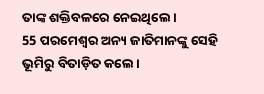ତାଙ୍କ ଶକ୍ତିବଳରେ ନେଇଥିଲେ।
55 ପରମେଶ୍ୱର ଅନ୍ୟ ଜାତିମାନଙ୍କୁ ସେହି ଭୂମିରୁ ବିତାଡ଼ିତ କଲେ।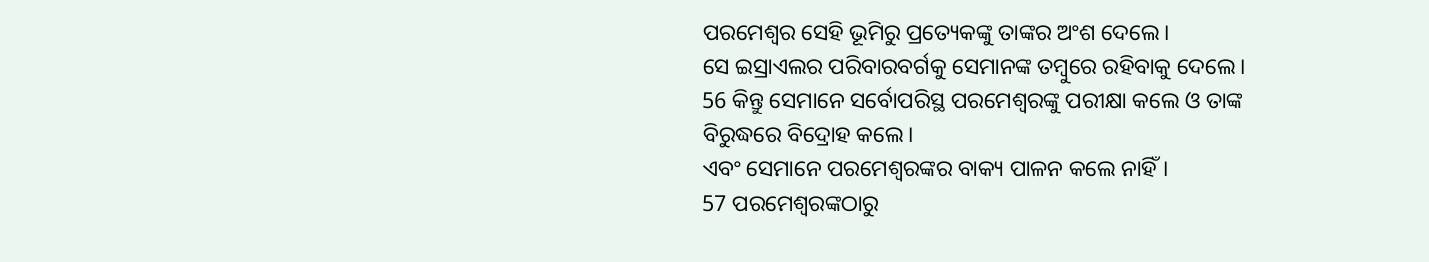ପରମେଶ୍ୱର ସେହି ଭୂମିରୁ ପ୍ରତ୍ୟେକଙ୍କୁ ତାଙ୍କର ଅଂଶ ଦେଲେ।
ସେ ଇସ୍ରାଏଲର ପରିବାରବର୍ଗକୁ ସେମାନଙ୍କ ତମ୍ବୁରେ ରହିବାକୁ ଦେଲେ।
56 କିନ୍ତୁ ସେମାନେ ସର୍ବୋପରିସ୍ଥ ପରମେଶ୍ୱରଙ୍କୁ ପରୀକ୍ଷା କଲେ ଓ ତାଙ୍କ ବିରୁଦ୍ଧରେ ବିଦ୍ରୋହ କଲେ।
ଏବଂ ସେମାନେ ପରମେଶ୍ୱରଙ୍କର ବାକ୍ୟ ପାଳନ କଲେ ନାହିଁ।
57 ପରମେଶ୍ୱରଙ୍କଠାରୁ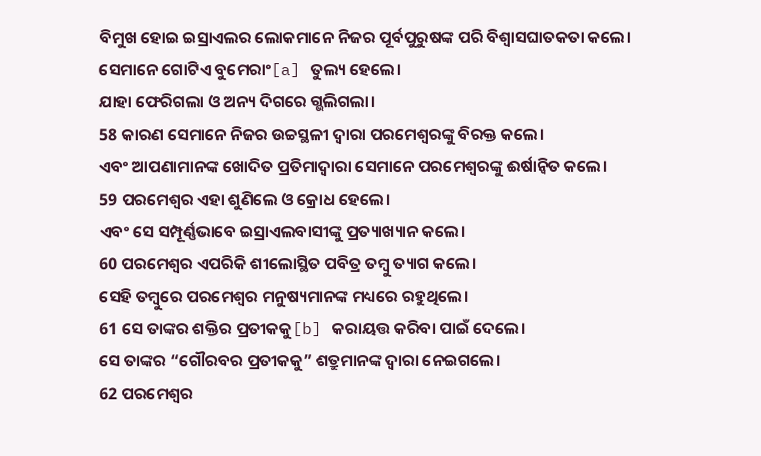ବିମୁଖ ହୋଇ ଇସ୍ରାଏଲର ଲୋକମାନେ ନିଜର ପୂର୍ବପୁରୁଷଙ୍କ ପରି ବିଶ୍ୱାସଘାତକତା କଲେ।
ସେମାନେ ଗୋଟିଏ ବୁମେରାଂ[a] ତୁଲ୍ୟ ହେଲେ।
ଯାହା ଫେରିଗଲା ଓ ଅନ୍ୟ ଦିଗରେ ଗ୍ଭଲିଗଲା।
58 କାରଣ ସେମାନେ ନିଜର ଉଚ୍ଚସ୍ଥଳୀ ଦ୍ୱାରା ପରମେଶ୍ୱରଙ୍କୁ ବିରକ୍ତ କଲେ।
ଏବଂ ଆପଣାମାନଙ୍କ ଖୋଦିତ ପ୍ରତିମାଦ୍ୱାରା ସେମାନେ ପରମେଶ୍ୱରଙ୍କୁ ଈର୍ଷାନ୍ୱିତ କଲେ।
59 ପରମେଶ୍ୱର ଏହା ଶୁଣିଲେ ଓ କ୍ରୋଧ ହେଲେ।
ଏବଂ ସେ ସମ୍ପୂର୍ଣ୍ଣଭାବେ ଇସ୍ରାଏଲବାସୀଙ୍କୁ ପ୍ରତ୍ୟାଖ୍ୟାନ କଲେ।
60 ପରମେଶ୍ୱର ଏପରିକି ଶୀଲୋସ୍ଥିତ ପବିତ୍ର ତମ୍ବୁ ତ୍ୟାଗ କଲେ।
ସେହି ତମ୍ବୁରେ ପରମେଶ୍ୱର ମନୁଷ୍ୟମାନଙ୍କ ମଧ୍ୟରେ ରହୁଥିଲେ।
61 ସେ ତାଙ୍କର ଶକ୍ତିର ପ୍ରତୀକକୁ[b] କରାୟତ୍ତ କରିବା ପାଇଁ ଦେଲେ।
ସେ ତାଙ୍କର “ଗୌରବର ପ୍ରତୀକକୁ” ଶତ୍ରୁମାନଙ୍କ ଦ୍ୱାରା ନେଇଗଲେ।
62 ପରମେଶ୍ୱର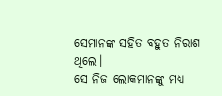ସେମାନଙ୍କ ସହିତ ବହୁତ ନିରାଶ ଥିଲେ।
ସେ ନିଜ ଲୋକମାନଙ୍କୁ ମଧ୍ୟ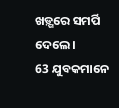ଖଡ଼୍ଗରେ ସମର୍ପି ଦେଲେ।
63 ଯୁବକମାନେ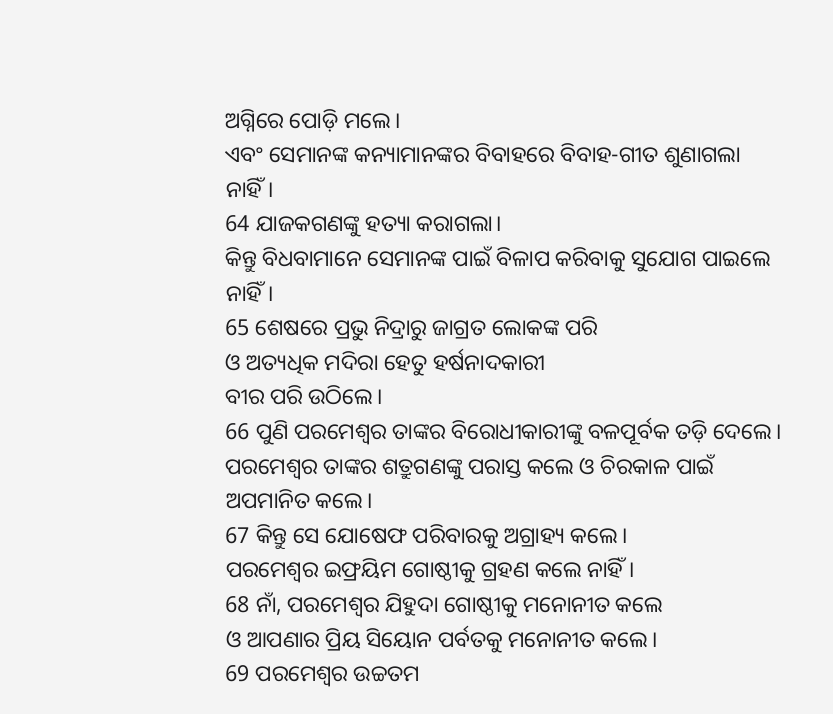ଅଗ୍ନିରେ ପୋଡ଼ି ମଲେ।
ଏବଂ ସେମାନଙ୍କ କନ୍ୟାମାନଙ୍କର ବିବାହରେ ବିବାହ-ଗୀତ ଶୁଣାଗଲା ନାହିଁ।
64 ଯାଜକଗଣଙ୍କୁ ହତ୍ୟା କରାଗଲା।
କିନ୍ତୁ ବିଧବାମାନେ ସେମାନଙ୍କ ପାଇଁ ବିଳାପ କରିବାକୁ ସୁଯୋଗ ପାଇଲେ ନାହିଁ।
65 ଶେଷରେ ପ୍ରଭୁ ନିଦ୍ରାରୁ ଜାଗ୍ରତ ଲୋକଙ୍କ ପରି
ଓ ଅତ୍ୟଧିକ ମଦିରା ହେତୁ ହର୍ଷନାଦକାରୀ
ବୀର ପରି ଉଠିଲେ।
66 ପୁଣି ପରମେଶ୍ୱର ତାଙ୍କର ବିରୋଧୀକାରୀଙ୍କୁ ବଳପୂର୍ବକ ତଡ଼ି ଦେଲେ।
ପରମେଶ୍ୱର ତାଙ୍କର ଶତ୍ରୁଗଣଙ୍କୁ ପରାସ୍ତ କଲେ ଓ ଚିରକାଳ ପାଇଁ ଅପମାନିତ କଲେ।
67 କିନ୍ତୁ ସେ ଯୋଷେଫ ପରିବାରକୁ ଅଗ୍ରାହ୍ୟ କଲେ।
ପରମେଶ୍ୱର ଇଫ୍ରୟିମ ଗୋଷ୍ଠୀକୁ ଗ୍ରହଣ କଲେ ନାହିଁ।
68 ନାଁ, ପରମେଶ୍ୱର ଯିହୁଦା ଗୋଷ୍ଠୀକୁ ମନୋନୀତ କଲେ
ଓ ଆପଣାର ପ୍ରିୟ ସିୟୋନ ପର୍ବତକୁ ମନୋନୀତ କଲେ।
69 ପରମେଶ୍ୱର ଉଚ୍ଚତମ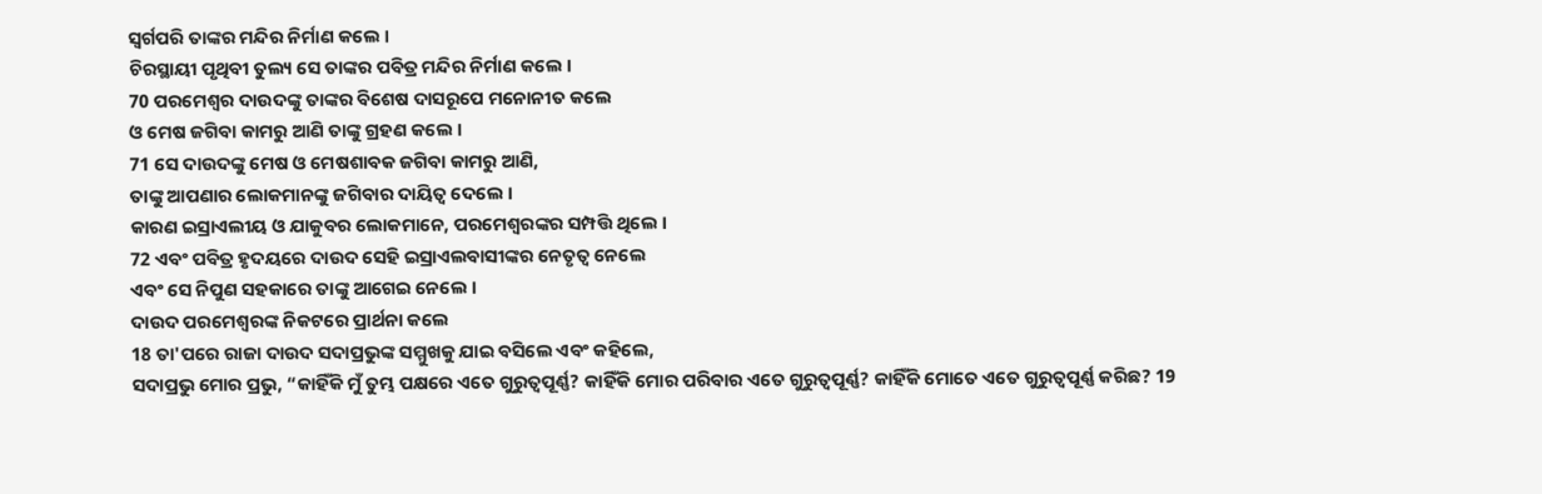ସ୍ୱର୍ଗପରି ତାଙ୍କର ମନ୍ଦିର ନିର୍ମାଣ କଲେ।
ଚିରସ୍ଥାୟୀ ପୃଥିବୀ ତୁଲ୍ୟ ସେ ତାଙ୍କର ପବିତ୍ର ମନ୍ଦିର ନିର୍ମାଣ କଲେ।
70 ପରମେଶ୍ୱର ଦାଉଦଙ୍କୁ ତାଙ୍କର ବିଶେଷ ଦାସରୂପେ ମନୋନୀତ କଲେ
ଓ ମେଷ ଜଗିବା କାମରୁ ଆଣି ତାଙ୍କୁ ଗ୍ରହଣ କଲେ।
71 ସେ ଦାଉଦଙ୍କୁ ମେଷ ଓ ମେଷଶାବକ ଜଗିବା କାମରୁ ଆଣି,
ତାଙ୍କୁ ଆପଣାର ଲୋକମାନଙ୍କୁ ଜଗିବାର ଦାୟିତ୍ୱ ଦେଲେ।
କାରଣ ଇସ୍ରାଏଲୀୟ ଓ ଯାକୁବର ଲୋକମାନେ, ପରମେଶ୍ୱରଙ୍କର ସମ୍ପତ୍ତି ଥିଲେ।
72 ଏବଂ ପବିତ୍ର ହୃଦୟରେ ଦାଉଦ ସେହି ଇସ୍ରାଏଲବାସୀଙ୍କର ନେତୃତ୍ୱ ନେଲେ
ଏବଂ ସେ ନିପୁଣ ସହକାରେ ତାଙ୍କୁ ଆଗେଇ ନେଲେ।
ଦାଉଦ ପରମେଶ୍ୱରଙ୍କ ନିକଟରେ ପ୍ରାର୍ଥନା କଲେ
18 ତା'ପରେ ରାଜା ଦାଉଦ ସଦାପ୍ରଭୁଙ୍କ ସମ୍ମୁଖକୁ ଯାଇ ବସିଲେ ଏବଂ କହିଲେ,
ସଦାପ୍ରଭୁ ମୋର ପ୍ରଭୁ, “କାହିଁକି ମୁଁ ତୁମ୍ଭ ପକ୍ଷରେ ଏତେ ଗୁରୁତ୍ୱପୂର୍ଣ୍ଣ? କାହିଁକି ମୋର ପରିବାର ଏତେ ଗୁରୁତ୍ୱପୂର୍ଣ୍ଣ? କାହିଁକି ମୋତେ ଏତେ ଗୁରୁତ୍ୱପୂର୍ଣ୍ଣ କରିଛ? 19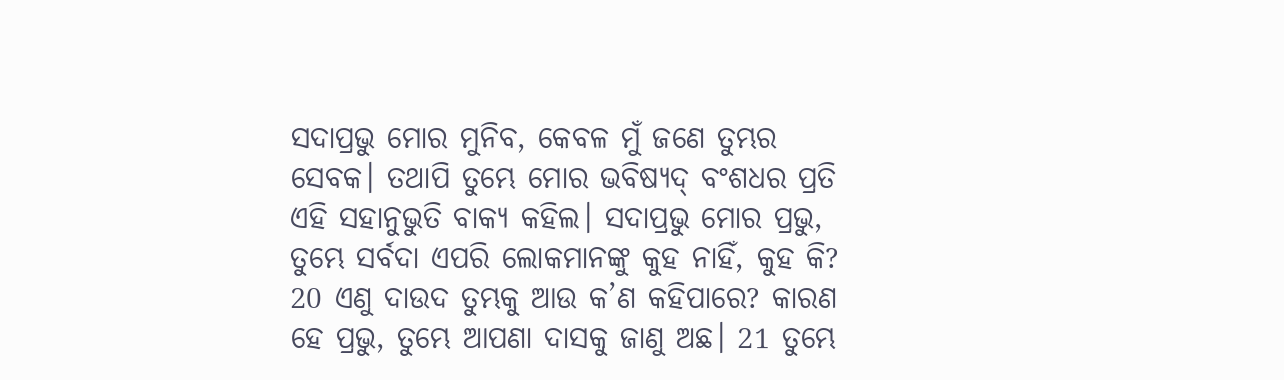ସଦାପ୍ରଭୁ ମୋର ମୁନିବ, କେବଳ ମୁଁ ଜଣେ ତୁମ୍ଭର ସେବକ। ତଥାପି ତୁମ୍ଭେ ମୋର ଭବିଷ୍ୟଦ୍ ବଂଶଧର ପ୍ରତି ଏହି ସହାନୁଭୁତି ବାକ୍ୟ କହିଲ। ସଦାପ୍ରଭୁ ମୋର ପ୍ରଭୁ, ତୁମ୍ଭେ ସର୍ବଦା ଏପରି ଲୋକମାନଙ୍କୁ କୁହ ନାହିଁ, କୁହ କି? 20 ଏଣୁ ଦାଉଦ ତୁମ୍ଭକୁ ଆଉ କ’ଣ କହିପାରେ? କାରଣ ହେ ପ୍ରଭୁ, ତୁମ୍ଭେ ଆପଣା ଦାସକୁ ଜାଣୁ ଅଛ। 21 ତୁମ୍ଭେ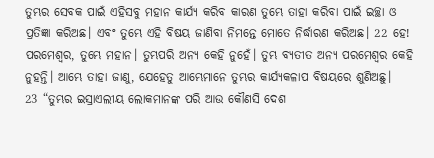ତୁମ୍ଭର ସେବକ ପାଇଁ ଏହିସବୁ ମହାନ କାର୍ଯ୍ୟ କରିବ କାରଣ ତୁମ୍ଭେ ତାହା କରିବା ପାଇଁ ଇଚ୍ଛା ଓ ପ୍ରତିଜ୍ଞା କରିଅଛ। ଏବଂ ତୁମ୍ଭେ ଏହି ବିଷୟ ଜାଣିବା ନିମନ୍ତେ ମୋତେ ନିର୍ଦ୍ଧାରଣ କରିଅଛ। 22 ହେ! ପରମେଶ୍ୱର, ତୁମ୍ଭେ ମହାନ। ତୁମ୍ଭପରି ଅନ୍ୟ କେହି ନୁହେଁ। ତୁମ୍ଭ ବ୍ୟତୀତ ଅନ୍ୟ ପରମେଶ୍ୱର କେହି ନୁହନ୍ତି। ଆମ୍ଭେ ତାହା ଜାଣୁ, ଯେହେତୁ ଆମ୍ଭେମାନେ ତୁମ୍ଭର କାର୍ଯ୍ୟକଳାପ ବିଷୟରେ ଶୁଣିଅଛୁ।
23 “ତୁମ୍ଭର ଇସ୍ରାଏଲୀୟ ଲୋକମାନଙ୍କ ପରି ଆଉ କୌଣସି ଦେଶ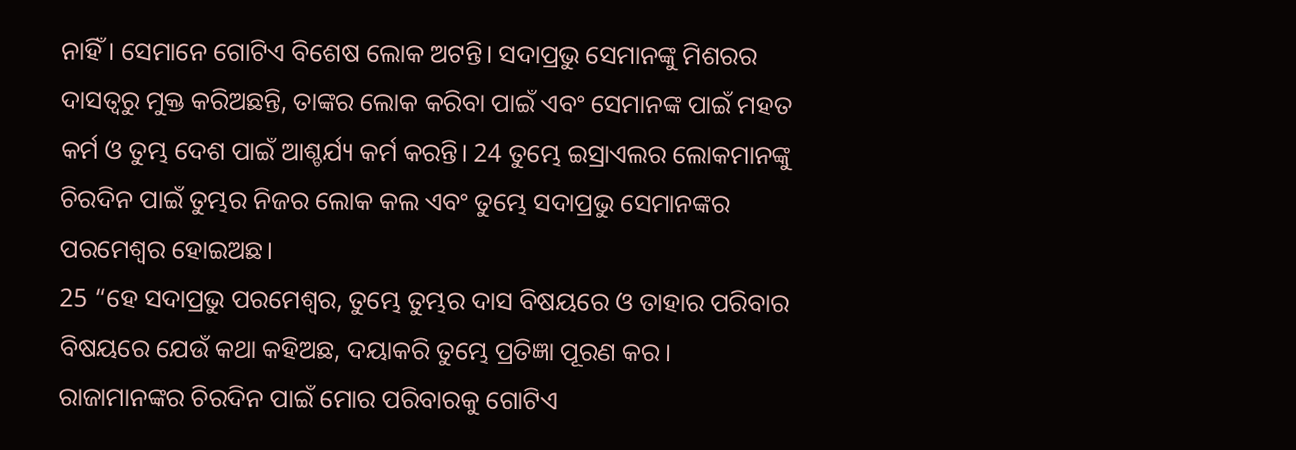ନାହିଁ। ସେମାନେ ଗୋଟିଏ ବିଶେଷ ଲୋକ ଅଟନ୍ତି। ସଦାପ୍ରଭୁ ସେମାନଙ୍କୁ ମିଶରର ଦାସତ୍ୱରୁ ମୁକ୍ତ କରିଅଛନ୍ତି, ତାଙ୍କର ଲୋକ କରିବା ପାଇଁ ଏବଂ ସେମାନଙ୍କ ପାଇଁ ମହତ କର୍ମ ଓ ତୁମ୍ଭ ଦେଶ ପାଇଁ ଆଶ୍ଚର୍ଯ୍ୟ କର୍ମ କରନ୍ତି। 24 ତୁମ୍ଭେ ଇସ୍ରାଏଲର ଲୋକମାନଙ୍କୁ ଚିରଦିନ ପାଇଁ ତୁମ୍ଭର ନିଜର ଲୋକ କଲ ଏବଂ ତୁମ୍ଭେ ସଦାପ୍ରଭୁ ସେମାନଙ୍କର ପରମେଶ୍ୱର ହୋଇଅଛ।
25 “ହେ ସଦାପ୍ରଭୁ ପରମେଶ୍ୱର, ତୁମ୍ଭେ ତୁମ୍ଭର ଦାସ ବିଷୟରେ ଓ ତାହାର ପରିବାର ବିଷୟରେ ଯେଉଁ କଥା କହିଅଛ, ଦୟାକରି ତୁମ୍ଭେ ପ୍ରତିଜ୍ଞା ପୂରଣ କର। ରାଜାମାନଙ୍କର ଚିରଦିନ ପାଇଁ ମୋର ପରିବାରକୁ ଗୋଟିଏ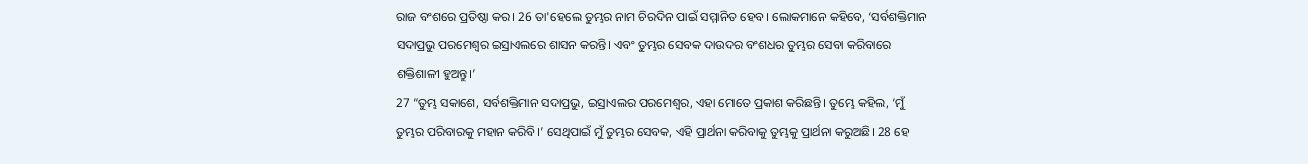ରାଜ ବଂଶରେ ପ୍ରତିଷ୍ଠା କର। 26 ତା'ହେଲେ ତୁମ୍ଭର ନାମ ଚିରଦିନ ପାଇଁ ସମ୍ମାନିତ ହେବ। ଲୋକମାନେ କହିବେ, ‘ସର୍ବଶକ୍ତିମାନ ସଦାପ୍ରଭୁ ପରମେଶ୍ୱର ଇସ୍ରାଏଲରେ ଶାସନ କରନ୍ତି। ଏବଂ ତୁମ୍ଭର ସେବକ ଦାଉଦର ବଂଶଧର ତୁମ୍ଭର ସେବା କରିବାରେ ଶକ୍ତିଶାଳୀ ହୁଅନ୍ତୁ।’
27 “ତୁମ୍ଭ ସକାଶେ, ସର୍ବଶକ୍ତିମାନ ସଦାପ୍ରଭୁ, ଇସ୍ରାଏଲର ପରମେଶ୍ୱର, ଏହା ମୋତେ ପ୍ରକାଶ କରିଛନ୍ତି। ତୁମ୍ଭେ କହିଲ, ‘ମୁଁ ତୁମ୍ଭର ପରିବାରକୁ ମହାନ କରିବି।’ ସେଥିପାଇଁ ମୁଁ ତୁମ୍ଭର ସେବକ, ଏହି ପ୍ରାର୍ଥନା କରିବାକୁ ତୁମ୍ଭକୁ ପ୍ରାର୍ଥନା କରୁଅଛି। 28 ହେ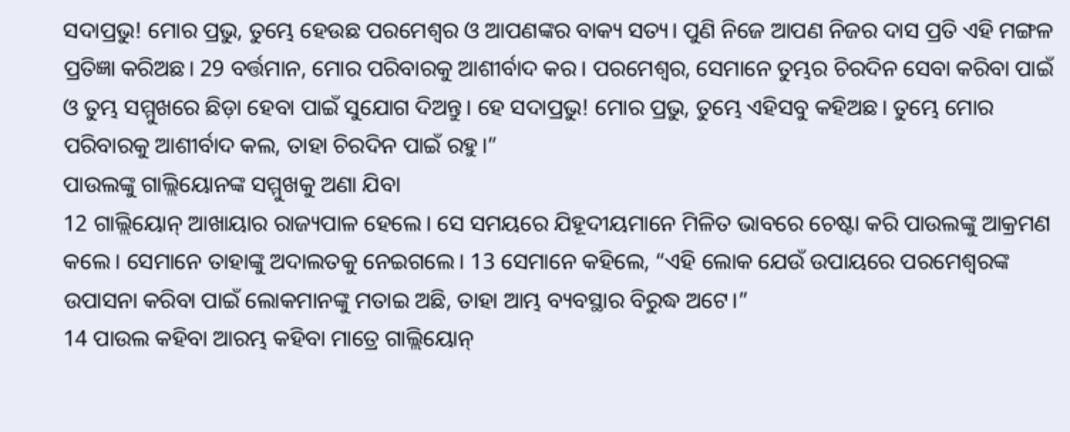ସଦାପ୍ରଭୁ! ମୋର ପ୍ରଭୁ, ତୁମ୍ଭେ ହେଉଛ ପରମେଶ୍ୱର ଓ ଆପଣଙ୍କର ବାକ୍ୟ ସତ୍ୟ। ପୁଣି ନିଜେ ଆପଣ ନିଜର ଦାସ ପ୍ରତି ଏହି ମଙ୍ଗଳ ପ୍ରତିଜ୍ଞା କରିଅଛ। 29 ବର୍ତ୍ତମାନ, ମୋର ପରିବାରକୁ ଆଶୀର୍ବାଦ କର। ପରମେଶ୍ୱର, ସେମାନେ ତୁମ୍ଭର ଚିରଦିନ ସେବା କରିବା ପାଇଁ ଓ ତୁମ୍ଭ ସମ୍ମୁଖରେ ଛିଡ଼ା ହେବା ପାଇଁ ସୁଯୋଗ ଦିଅନ୍ତୁ। ହେ ସଦାପ୍ରଭୁ! ମୋର ପ୍ରଭୁ, ତୁମ୍ଭେ ଏହିସବୁ କହିଅଛ। ତୁମ୍ଭେ ମୋର ପରିବାରକୁ ଆଶୀର୍ବାଦ କଲ, ତାହା ଚିରଦିନ ପାଇଁ ରହୁ।”
ପାଉଲଙ୍କୁ ଗାଲ୍ଲିୟୋନଙ୍କ ସମ୍ମୁଖକୁ ଅଣା ଯିବା
12 ଗାଲ୍ଲିୟୋନ୍ ଆଖାୟାର ରାଜ୍ୟପାଳ ହେଲେ। ସେ ସମୟରେ ଯିହୂଦୀୟମାନେ ମିଳିତ ଭାବରେ ଚେଷ୍ଟା କରି ପାଉଲଙ୍କୁ ଆକ୍ରମଣ କଲେ। ସେମାନେ ତାହାଙ୍କୁ ଅଦାଲତକୁ ନେଇଗଲେ। 13 ସେମାନେ କହିଲେ, “ଏହି ଲୋକ ଯେଉଁ ଉପାୟରେ ପରମେଶ୍ୱରଙ୍କ ଉପାସନା କରିବା ପାଇଁ ଲୋକମାନଙ୍କୁ ମତାଇ ଅଛି, ତାହା ଆମ୍ଭ ବ୍ୟବସ୍ଥାର ବିରୁଦ୍ଧ ଅଟେ।”
14 ପାଉଲ କହିବା ଆରମ୍ଭ କହିବା ମାତ୍ରେ ଗାଲ୍ଲିୟୋନ୍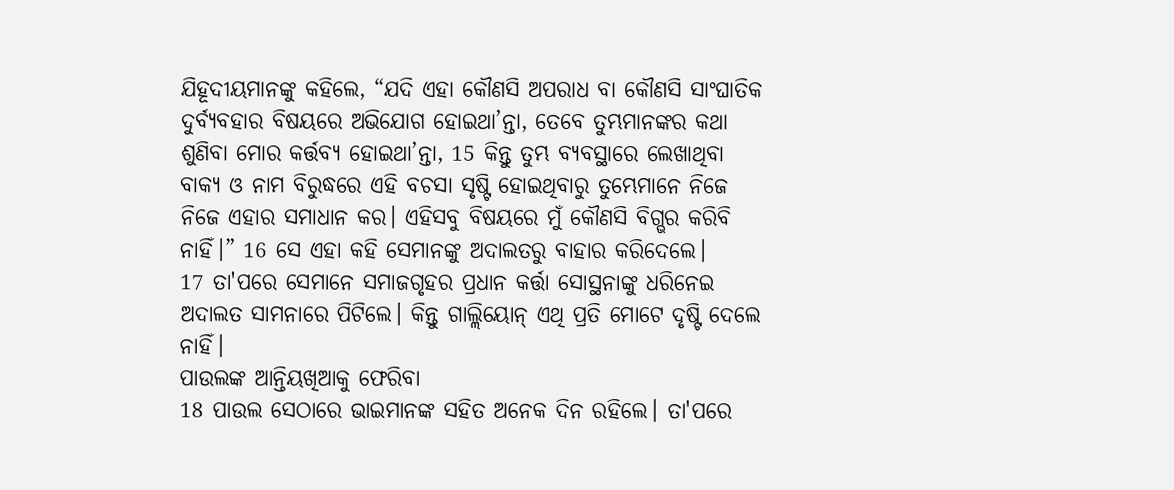ଯିହୂଦୀୟମାନଙ୍କୁ କହିଲେ, “ଯଦି ଏହା କୌଣସି ଅପରାଧ ବା କୌଣସି ସାଂଘାତିକ ଦୁର୍ବ୍ୟବହାର ବିଷୟରେ ଅଭିଯୋଗ ହୋଇଥା’ନ୍ତା, ତେବେ ତୁମ୍ଭମାନଙ୍କର କଥା ଶୁଣିବା ମୋର କର୍ତ୍ତବ୍ୟ ହୋଇଥା’ନ୍ତା, 15 କିନ୍ତୁ ତୁମ୍ଭ ବ୍ୟବସ୍ଥାରେ ଲେଖାଥିବା ବାକ୍ୟ ଓ ନାମ ବିରୁଦ୍ଧରେ ଏହି ବଚସା ସୃଷ୍ଟି ହୋଇଥିବାରୁ ତୁମ୍ଭେମାନେ ନିଜେ ନିଜେ ଏହାର ସମାଧାନ କର। ଏହିସବୁ ବିଷୟରେ ମୁଁ କୌଣସି ବିଗ୍ଭର କରିବି ନାହିଁ।” 16 ସେ ଏହା କହି ସେମାନଙ୍କୁ ଅଦାଲତରୁ ବାହାର କରିଦେଲେ।
17 ତା'ପରେ ସେମାନେ ସମାଜଗୃହର ପ୍ରଧାନ କର୍ତ୍ତା ସୋସ୍ଥନାଙ୍କୁ ଧରିନେଇ ଅଦାଲତ ସାମନାରେ ପିଟିଲେ। କିନ୍ତୁ ଗାଲ୍ଲିୟୋନ୍ ଏଥି ପ୍ରତି ମୋଟେ ଦୃଷ୍ଟି ଦେଲେ ନାହିଁ।
ପାଉଲଙ୍କ ଆନ୍ତିୟଖିଆକୁ ଫେରିବା
18 ପାଉଲ ସେଠାରେ ଭାଇମାନଙ୍କ ସହିତ ଅନେକ ଦିନ ରହିଲେ। ତା'ପରେ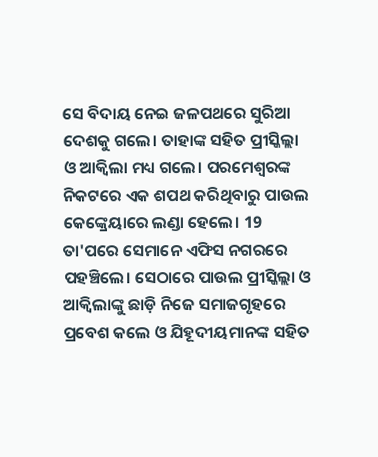ସେ ବିଦାୟ ନେଇ ଜଳପଥରେ ସୁରିଆ ଦେଶକୁ ଗଲେ। ତାହାଙ୍କ ସହିତ ପ୍ରୀସ୍କିଲ୍ଲା ଓ ଆକ୍ୱିଲା ମଧ୍ୟ ଗଲେ। ପରମେଶ୍ୱରଙ୍କ ନିକଟରେ ଏକ ଶପଥ କରିଥିବାରୁ ପାଉଲ କେଙ୍କ୍ରେୟାରେ ଲଣ୍ଡା ହେଲେ। 19 ତା'ପରେ ସେମାନେ ଏଫିସ ନଗରରେ ପହଞ୍ଚିଲେ। ସେଠାରେ ପାଉଲ ପ୍ରୀସ୍କିଲ୍ଲା ଓ ଆକ୍ୱିଲାଙ୍କୁ ଛାଡ଼ି ନିଜେ ସମାଜଗୃହରେ ପ୍ରବେଶ କଲେ ଓ ଯିହୂଦୀୟମାନଙ୍କ ସହିତ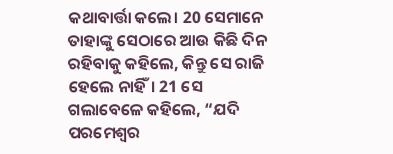କଥାବାର୍ତ୍ତା କଲେ। 20 ସେମାନେ ତାହାଙ୍କୁ ସେଠାରେ ଆଉ କିଛି ଦିନ ରହିବାକୁ କହିଲେ, କିନ୍ତୁ ସେ ରାଜି ହେଲେ ନାହିଁ। 21 ସେ ଗଲାବେଳେ କହିଲେ, “ଯଦି ପରମେଶ୍ୱର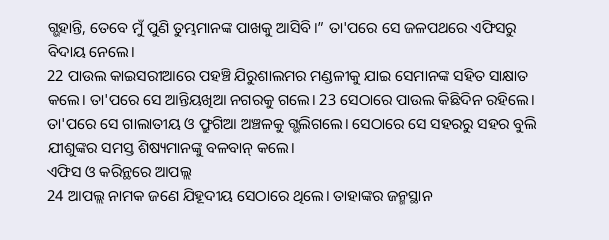ଗ୍ଭହାନ୍ତି, ତେବେ ମୁଁ ପୁଣି ତୁମ୍ଭମାନଙ୍କ ପାଖକୁ ଆସିବି।” ତା'ପରେ ସେ ଜଳପଥରେ ଏଫିସରୁ ବିଦାୟ ନେଲେ।
22 ପାଉଲ କାଇସରୀଆରେ ପହଞ୍ଚି ଯିରୁଶାଲମର ମଣ୍ଡଳୀକୁ ଯାଇ ସେମାନଙ୍କ ସହିତ ସାକ୍ଷାତ କଲେ। ତା'ପରେ ସେ ଆନ୍ତିୟଖିଆ ନଗରକୁ ଗଲେ। 23 ସେଠାରେ ପାଉଲ କିଛିଦିନ ରହିଲେ। ତା'ପରେ ସେ ଗାଲାତୀୟ ଓ ଫ୍ରୁଗିଆ ଅଞ୍ଚଳକୁ ଗ୍ଭଲିଗଲେ। ସେଠାରେ ସେ ସହରରୁ ସହର ବୁଲି ଯୀଶୁଙ୍କର ସମସ୍ତ ଶିଷ୍ୟମାନଙ୍କୁ ବଳବାନ୍ କଲେ।
ଏଫିସ ଓ କରିନ୍ଥରେ ଆପଲ୍ଲ
24 ଆପଲ୍ଲ ନାମକ ଜଣେ ଯିହୂଦୀୟ ସେଠାରେ ଥିଲେ। ତାହାଙ୍କର ଜନ୍ମସ୍ଥାନ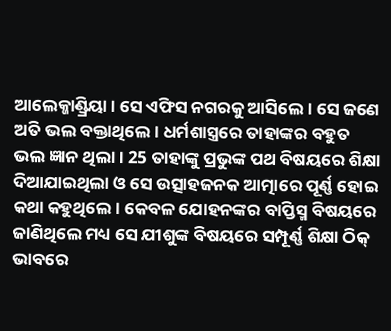ଆଲେକ୍ଜାଣ୍ଡ୍ରିୟା। ସେ ଏଫିସ ନଗରକୁ ଆସିଲେ। ସେ ଜଣେ ଅତି ଭଲ ବକ୍ତାଥିଲେ। ଧର୍ମଶାସ୍ତ୍ରରେ ତାହାଙ୍କର ବହୁତ ଭଲ ଜ୍ଞାନ ଥିଲା। 25 ତାହାଙ୍କୁ ପ୍ରଭୁଙ୍କ ପଥ ବିଷୟରେ ଶିକ୍ଷା ଦିଆଯାଇଥିଲା ଓ ସେ ଉତ୍ସାହଜନକ ଆତ୍ମାରେ ପୂର୍ଣ୍ଣ ହୋଇ କଥା କହୁଥିଲେ। କେବଳ ଯୋହନଙ୍କର ବାପ୍ତିସ୍ମ ବିଷୟରେ ଜାଣିଥିଲେ ମଧ୍ୟ ସେ ଯୀଶୁଙ୍କ ବିଷୟରେ ସମ୍ପୂର୍ଣ୍ଣ ଶିକ୍ଷା ଠିକ୍ ଭାବରେ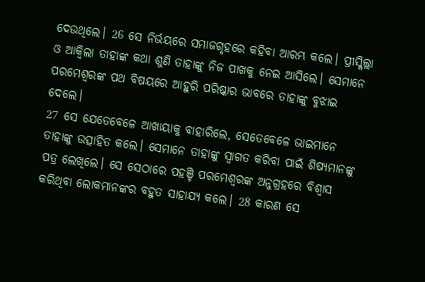ଦେଉଥିଲେ। 26 ସେ ନିର୍ଭୟରେ ସମାଜଗୃହରେ କହିବା ଆରମ୍ଭ କଲେ। ପ୍ରୀସ୍କିଲ୍ଲା ଓ ଆକ୍ୱିଲା ତାହାଙ୍କ କଥା ଶୁଣି ତାହାଙ୍କୁ ନିଜ ପାଖକୁ ନେଇ ଆସିଲେ। ସେମାନେ ପରମେଶ୍ୱରଙ୍କ ପଥ ବିଷୟରେ ଆହୁରି ପରିଷ୍କାର ଭାବରେ ତାହାଙ୍କୁ ବୁଝାଇ ଦେଲେ।
27 ସେ ଯେତେବେଳେ ଆଖାୟାକୁ ବାହାରିଲେ, ସେତେବେଳେ ଭାଇମାନେ ତାହାଙ୍କୁ ଉତ୍ସାହିତ କଲେ। ସେମାନେ ତାହାଙ୍କୁ ସ୍ୱାଗତ କରିବା ପାଇଁ ଶିଷ୍ୟମାନଙ୍କୁ ପତ୍ର ଲେଖିଲେ। ସେ ସେଠାରେ ପହଞ୍ଚି ପରମେଶ୍ୱରଙ୍କ ଅନୁଗ୍ରହରେ ବିଶ୍ୱାସ କରିଥିବା ଲୋକମାନଙ୍କର ବହୁତ ସାହାଯ୍ୟ କଲେ। 28 କାରଣ ସେ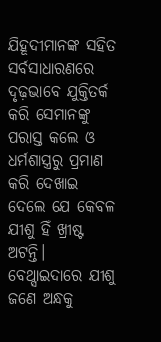ଯିହୂଦୀମାନଙ୍କ ସହିତ ସର୍ବସାଧାରଣରେ ଦୃଢ଼ଭାବେ ଯୁକ୍ତିତର୍କ କରି ସେମାନଙ୍କୁ ପରାସ୍ତ କଲେ ଓ ଧର୍ମଶାସ୍ତ୍ରରୁ ପ୍ରମାଣ କରି ଦେଖାଇ ଦେଲେ ଯେ କେବଳ ଯୀଶୁ ହିଁ ଖ୍ରୀଷ୍ଟ ଅଟନ୍ତି।
ବେଥ୍ସାଇଦାରେ ଯୀଶୁ ଜଣେ ଅନ୍ଧକୁ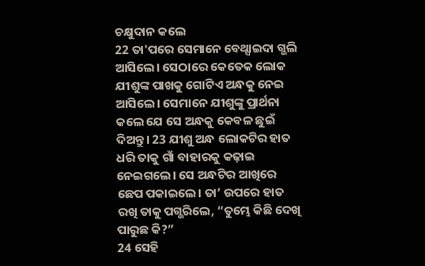ଚକ୍ଷୁଦାନ କଲେ
22 ତା'ପରେ ସେମାନେ ବେଥ୍ସାଇଦା ଗ୍ଭଲି ଆସିଲେ। ସେଠାରେ କେତେକ ଲୋକ ଯୀଶୁଙ୍କ ପାଖକୁ ଗୋଟିଏ ଅନ୍ଧକୁ ନେଇ ଆସିଲେ। ସେମାନେ ଯୀଶୁଙ୍କୁ ପ୍ରାର୍ଥନା କଲେ ଯେ ସେ ଅନ୍ଧକୁ କେବଳ ଛୁଇଁ ଦିଅନ୍ତୁ। 23 ଯୀଶୁ ଅନ୍ଧ ଲୋକଟିର ହାତ ଧରି ତାକୁ ଗାଁ ବାହାରକୁ କଢ଼ାଇ ନେଇଗଲେ। ସେ ଅନ୍ଧଟିର ଆଖିରେ ଛେପ ପକାଇଲେ। ତା’ ଉପରେ ହାତ ରଖି ତାକୁ ପଗ୍ଭରିଲେ, “ତୁମ୍ଭେ କିଛି ଦେଖି ପାରୁଛ କି?”
24 ସେହି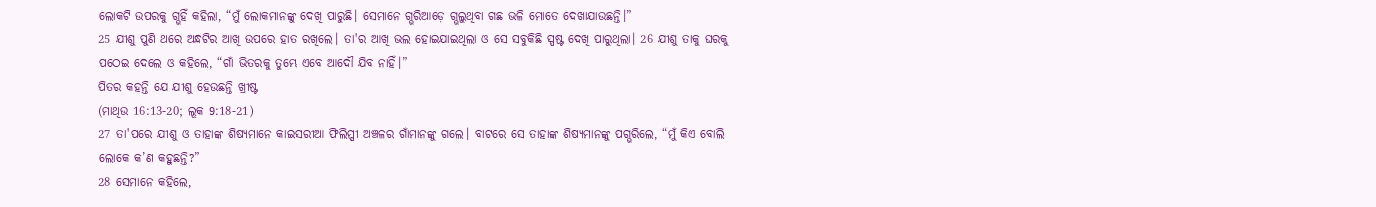ଲୋକଟି ଉପରକୁ ଗ୍ଭହିଁ କହିଲା, “ମୁଁ ଲୋକମାନଙ୍କୁ ଦେଖି ପାରୁଛି। ସେମାନେ ଗ୍ଭରିଆଡ଼େ ଗ୍ଭଲୁଥିବା ଗଛ ଭଳି ମୋତେ ଦେଖାଯାଉଛନ୍ତି।”
25 ଯୀଶୁ ପୁଣି ଥରେ ଅନ୍ଧଟିର ଆଖି ଉପରେ ହାତ ରଖିଲେ। ତା'ର ଆଖି ଭଲ ହୋଇଯାଇଥିଲା ଓ ସେ ସବୁକିଛି ସ୍ପଷ୍ଟ ଦେଖି ପାରୁଥିଲା। 26 ଯୀଶୁ ତାକୁ ଘରକୁ ପଠେଇ ଦେଲେ ଓ କହିଲେ, “ଗାଁ ଭିତରକୁ ତୁମ୍ଭେ ଏବେ ଆଦୌ ଯିବ ନାହିଁ।”
ପିତର କହନ୍ତି ଯେ ଯୀଶୁ ହେଉଛନ୍ତି ଖ୍ରୀଷ୍ଟ
(ମାଥିଉ 16:13-20; ଲୂକ 9:18-21)
27 ତା'ପରେ ଯୀଶୁ ଓ ତାହାଙ୍କ ଶିଷ୍ୟମାନେ କାଇସରୀଆ ଫିଲିପ୍ପୀ ଅଞ୍ଚଳର ଗାଁମାନଙ୍କୁ ଗଲେ। ବାଟରେ ସେ ତାହାଙ୍କ ଶିଷ୍ୟମାନଙ୍କୁ ପଗ୍ଭରିଲେ, “ମୁଁ କିଏ ବୋଲି ଲୋକେ କ’ଣ କହୁଛନ୍ତି?”
28 ସେମାନେ କହିଲେ,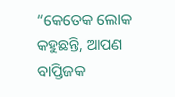“କେତେକ ଲୋକ କହୁଛନ୍ତି, ଆପଣ ବାପ୍ତିଜକ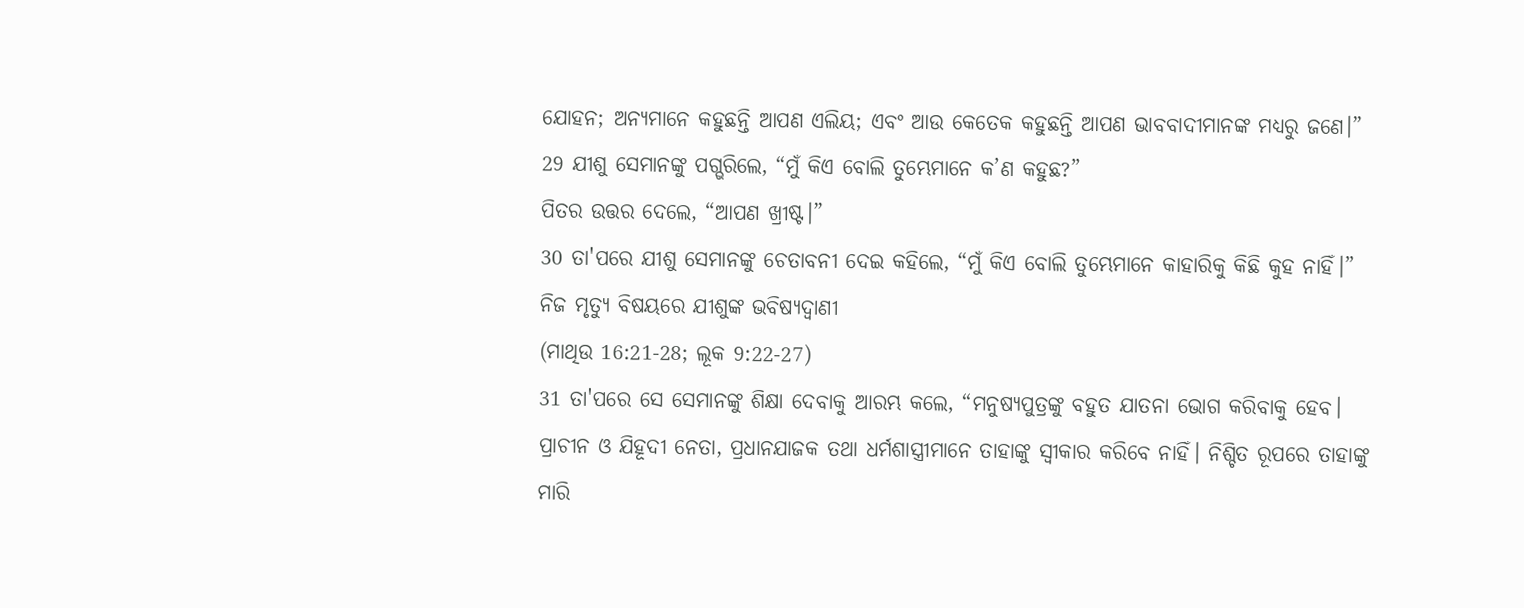ଯୋହନ; ଅନ୍ୟମାନେ କହୁଛନ୍ତି ଆପଣ ଏଲିୟ; ଏବଂ ଆଉ କେତେକ କହୁଛନ୍ତି ଆପଣ ଭାବବାଦୀମାନଙ୍କ ମଧ୍ୟରୁ ଜଣେ।”
29 ଯୀଶୁ ସେମାନଙ୍କୁ ପଗ୍ଭରିଲେ, “ମୁଁ କିଏ ବୋଲି ତୁମ୍ଭେମାନେ କ’ଣ କହୁଛ?”
ପିତର ଉତ୍ତର ଦେଲେ, “ଆପଣ ଖ୍ରୀଷ୍ଟ।”
30 ତା'ପରେ ଯୀଶୁ ସେମାନଙ୍କୁ ଚେତାବନୀ ଦେଇ କହିଲେ, “ମୁଁ କିଏ ବୋଲି ତୁମ୍ଭେମାନେ କାହାରିକୁ କିଛି କୁହ ନାହିଁ।”
ନିଜ ମୃତ୍ୟୁ ବିଷୟରେ ଯୀଶୁଙ୍କ ଭବିଷ୍ୟଦ୍ବାଣୀ
(ମାଥିଉ 16:21-28; ଲୂକ 9:22-27)
31 ତା'ପରେ ସେ ସେମାନଙ୍କୁ ଶିକ୍ଷା ଦେବାକୁ ଆରମ୍ଭ କଲେ, “ମନୁଷ୍ୟପୁତ୍ରଙ୍କୁ ବହୁତ ଯାତନା ଭୋଗ କରିବାକୁ ହେବ। ପ୍ରାଚୀନ ଓ ଯିହୂଦୀ ନେତା, ପ୍ରଧାନଯାଜକ ତଥା ଧର୍ମଶାସ୍ତ୍ରୀମାନେ ତାହାଙ୍କୁ ସ୍ୱୀକାର କରିବେ ନାହିଁ। ନିଶ୍ଚିତ ରୂପରେ ତାହାଙ୍କୁ ମାରି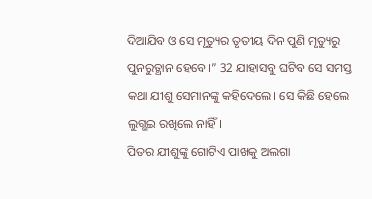ଦିଆଯିବ ଓ ସେ ମୃତ୍ୟୁର ତୃତୀୟ ଦିନ ପୁଣି ମୃତ୍ୟୁରୁ ପୁନରୁତ୍ଥାନ ହେବେ।” 32 ଯାହାସବୁ ଘଟିବ ସେ ସମସ୍ତ କଥା ଯୀଶୁ ସେମାନଙ୍କୁ କହିଦେଲେ। ସେ କିଛି ହେଲେ ଲୁଗ୍ଭଇ ରଖିଲେ ନାହିଁ।
ପିତର ଯୀଶୁଙ୍କୁ ଗୋଟିଏ ପାଖକୁ ଅଲଗା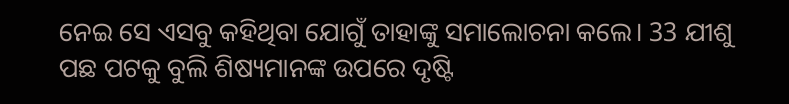ନେଇ ସେ ଏସବୁ କହିଥିବା ଯୋଗୁଁ ତାହାଙ୍କୁ ସମାଲୋଚନା କଲେ। 33 ଯୀଶୁ ପଛ ପଟକୁ ବୁଲି ଶିଷ୍ୟମାନଙ୍କ ଉପରେ ଦୃଷ୍ଟି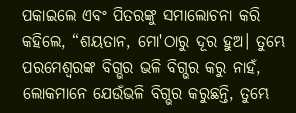ପକାଇଲେ ଏବଂ ପିତରଙ୍କୁ ସମାଲୋଚନା କରି କହିଲେ, “ଶୟତାନ, ମୋ'ଠାରୁ ଦୂର ହୁଅ। ତୁମ୍ଭେ ପରମେଶ୍ୱରଙ୍କ ବିଗ୍ଭର ଭଳି ବିଗ୍ଭର କରୁ ନାହଁ, ଲୋକମାନେ ଯେଉଁଭଳି ବିଗ୍ଭର କରୁଛନ୍ତି, ତୁମ୍ଭେ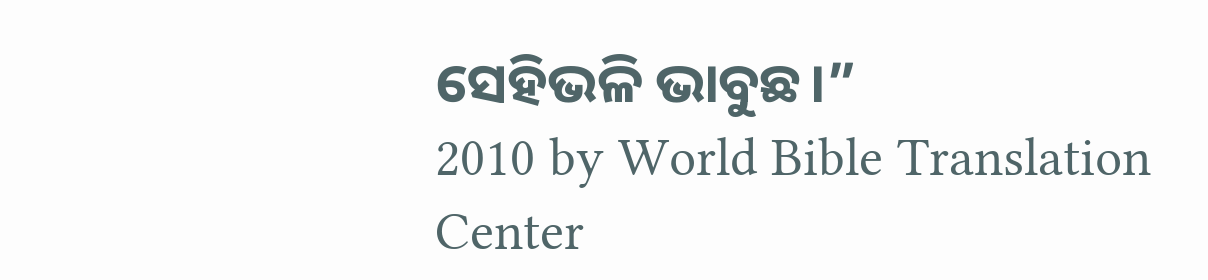ସେହିଭଳି ଭାବୁଛ।”
2010 by World Bible Translation Center